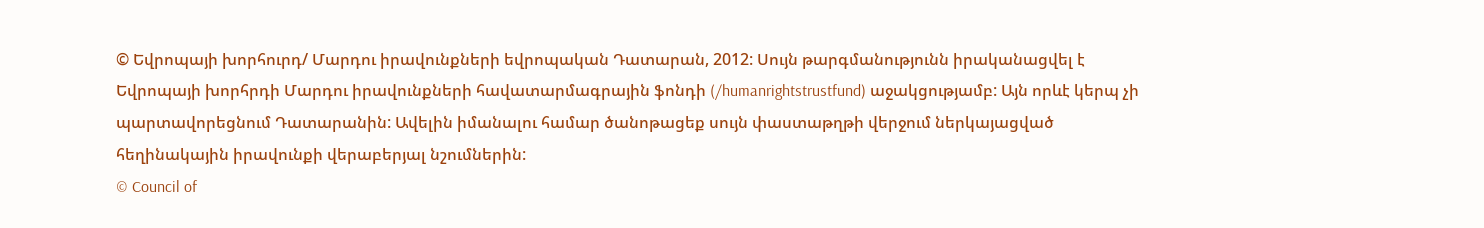© Եվրոպայի խորհուրդ/ Մարդու իրավունքների եվրոպական Դատարան, 2012: Սույն թարգմանությունն իրականացվել է Եվրոպայի խորհրդի Մարդու իրավունքների հավատարմագրային ֆոնդի (/humanrightstrustfund) աջակցությամբ: Այն որևէ կերպ չի պարտավորեցնում Դատարանին: Ավելին իմանալու համար ծանոթացեք սույն փաստաթղթի վերջում ներկայացված հեղինակային իրավունքի վերաբերյալ նշումներին:
© Council of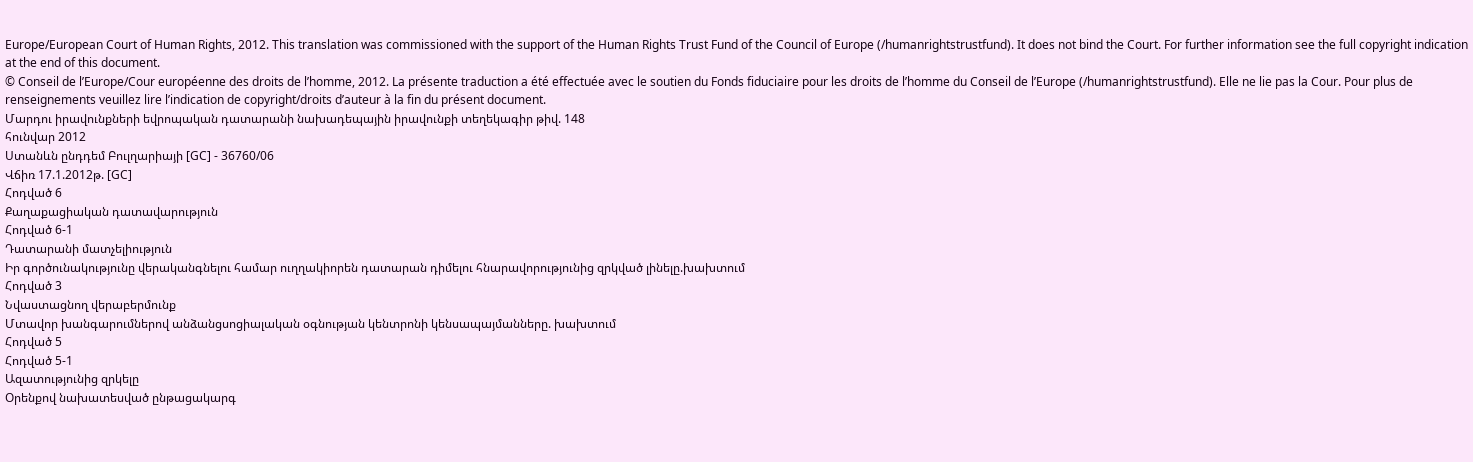Europe/European Court of Human Rights, 2012. This translation was commissioned with the support of the Human Rights Trust Fund of the Council of Europe (/humanrightstrustfund). It does not bind the Court. For further information see the full copyright indication at the end of this document.
© Conseil de l’Europe/Cour européenne des droits de l’homme, 2012. La présente traduction a été effectuée avec le soutien du Fonds fiduciaire pour les droits de l’homme du Conseil de l’Europe (/humanrightstrustfund). Elle ne lie pas la Cour. Pour plus de renseignements veuillez lire l’indication de copyright/droits d’auteur à la fin du présent document.
Մարդու իրավունքների եվրոպական դատարանի նախադեպային իրավունքի տեղեկագիր թիվ. 148
հունվար 2012
Ստանևն ընդդեմ Բուլղարիայի [GC] - 36760/06
Վճիռ 17.1.2012թ. [GC]
Հոդված 6
Քաղաքացիական դատավարություն
Հոդված 6-1
Դատարանի մատչելիություն
Իր գործունակությունը վերականգնելու համար ուղղակիորեն դատարան դիմելու հնարավորությունից զրկված լինելը.խախտում
Հոդված 3
Նվաստացնող վերաբերմունք
Մտավոր խանգարումներով անձանցսոցիալական օգնության կենտրոնի կենսապայմանները. խախտում
Հոդված 5
Հոդված 5-1
Ազատությունից զրկելը
Օրենքով նախատեսված ընթացակարգ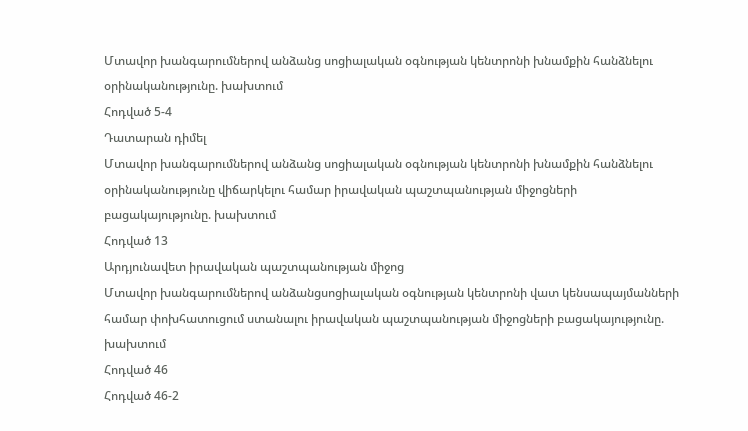Մտավոր խանգարումներով անձանց սոցիալական օգնության կենտրոնի խնամքին հանձնելու օրինականությունը. խախտում
Հոդված 5-4
Դատարան դիմել
Մտավոր խանգարումներով անձանց սոցիալական օգնության կենտրոնի խնամքին հանձնելու օրինականությունը վիճարկելու համար իրավական պաշտպանության միջոցների բացակայությունը. խախտում
Հոդված 13
Արդյունավետ իրավական պաշտպանության միջոց
Մտավոր խանգարումներով անձանցսոցիալական օգնության կենտրոնի վատ կենսապայմանների համար փոխհատուցում ստանալու իրավական պաշտպանության միջոցների բացակայությունը. խախտում
Հոդված 46
Հոդված 46-2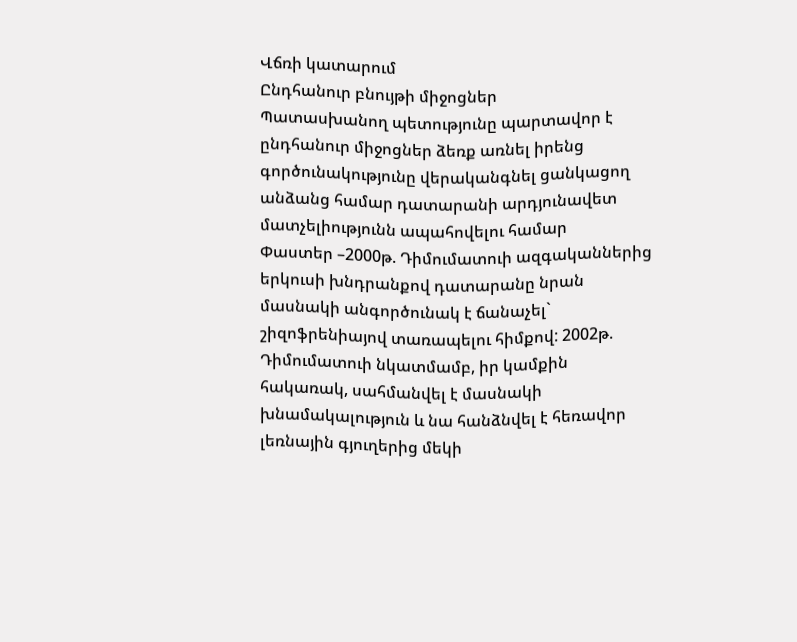Վճռի կատարում
Ընդհանուր բնույթի միջոցներ
Պատասխանող պետությունը պարտավոր է ընդհանուր միջոցներ ձեռք առնել իրենց գործունակությունը վերականգնել ցանկացող անձանց համար դատարանի արդյունավետ մատչելիությունն ապահովելու համար
Փաստեր –2000թ. Դիմումատուի ազգականներից երկուսի խնդրանքով դատարանը նրան մասնակի անգործունակ է ճանաչել` շիզոֆրենիայով տառապելու հիմքով: 2002թ. Դիմումատուի նկատմամբ, իր կամքին հակառակ, սահմանվել է մասնակի խնամակալություն և նա հանձնվել է հեռավոր լեռնային գյուղերից մեկի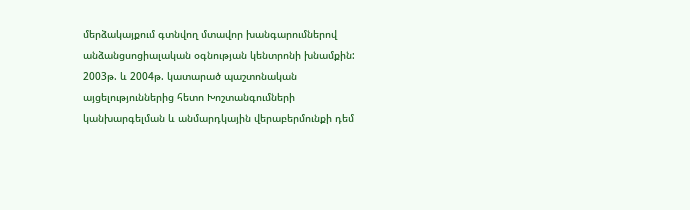մերձակայքում գտնվող մտավոր խանգարումներով անձանցսոցիալական օգնության կենտրոնի խնամքին: 2003թ. և 2004թ. կատարած պաշտոնական այցելություններից հետո Խոշտանգումների կանխարգելման և անմարդկային վերաբերմունքի դեմ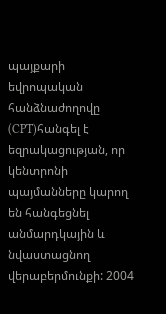պայքարի եվրոպական հանձնաժողովը (CPT)հանգել է եզրակացության, որ կենտրոնի պայմանները կարող են հանգեցնել անմարդկային և նվաստացնող վերաբերմունքի: 2004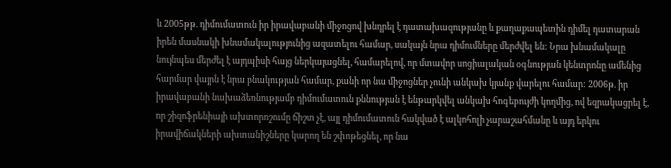և 2005թթ. դիմումատուն իր իրավաբանի միջոցով խնդրել է դատախազությանը և քաղաքապետին դիմել դատարան իրեն մասնակի խնամակալությունից ազատելու համար, սակայն նրա դիմումները մերժվել են: Նրա խնամակալը նույնպես մերժել է այդպիսի հայց ներկայացնել, համարելով, որ մտավոր սոցիալական օգնության կենտրոնը ամենից հարմար վայրն է նրա բնակության համար, քանի որ նա միջոցներ չունի անկախ կյանք վարելու համար: 2006թ. իր իրավաբանի նախաձեռնությամբ դիմումատուն քննության է ենթարկվել անկախ հոգեբույժի կողմից, ով եզրակացրել է, որ շիզոֆրենիայի ախտորոշումը ճիշտ չէ, այլ դիմումատուն հակված է ալկոհոլի չարաշահմանը և այդ երկու իրավիճակների ախտանիշները կարող են շփոթեցնել, որ նա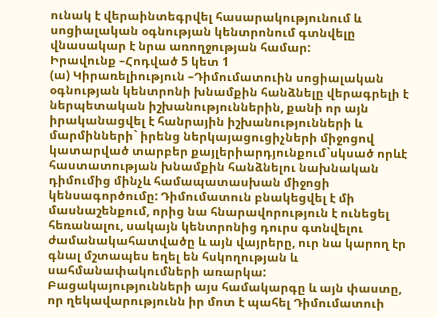ունակ է վերաինտեգրվել հասարակությունում և սոցիալական օգնության կենտրոնում գտնվելը վնասակար է նրա առողջության համար:
Իրավունք –Հոդված 5 կետ 1
(ա) Կիրառելիություն –Դիմումատուին սոցիալական օգնության կենտրոնի խնամքին հանձնելը վերագրելի է ներպետական իշխանություններին, քանի որ այն իրականացվել է հանրային իշխանությունների և մարմինների` իրենց ներկայացուցիչների միջոցով կատարված տարբեր քայլերիարդյունքում`սկսած որևէ հաստատության խնամքին հանձնելու նախնական դիմումից մինչև համապատասխան միջոցի կենսագործումը: Դիմումատուն բնակեցվել է մի մասնաշենքում, որից նա հնարավորություն է ունեցել հեռանալու, սակայն կենտրոնից դուրս գտնվելու ժամանակահատվածը և այն վայրերը, ուր նա կարող էր գնալ մշտապես եղել են հսկողության և սահմանափակումների առարկա: Բացակայությունների այս համակարգը և այն փաստը, որ ղեկավարությունն իր մոտ է պահել Դիմումատուի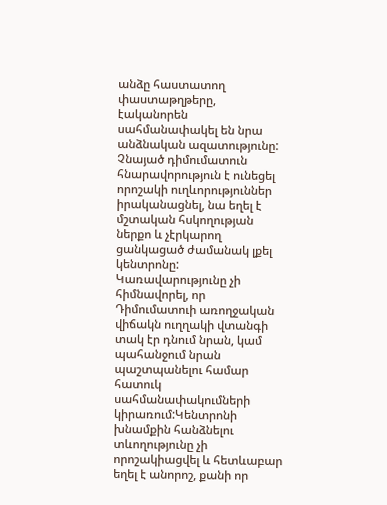անձը հաստատող փաստաթղթերը, էականորեն սահմանափակել են նրա անձնական ազատությունը: Չնայած դիմումատուն հնարավորություն է ունեցել որոշակի ուղևորություններ իրականացնել, նա եղել է մշտական հսկողության ներքո և չէրկարող ցանկացած ժամանակ լքել կենտրոնը: Կառավարությունը չի հիմնավորել, որ Դիմումատուի առողջական վիճակն ուղղակի վտանգի տակ էր դնում նրան, կամ պահանջում նրան պաշտպանելու համար հատուկ սահմանափակումների կիրառում:Կենտրոնի խնամքին հանձնելու տևողությունը չի որոշակիացվել և հետևաբար եղել է անորոշ, քանի որ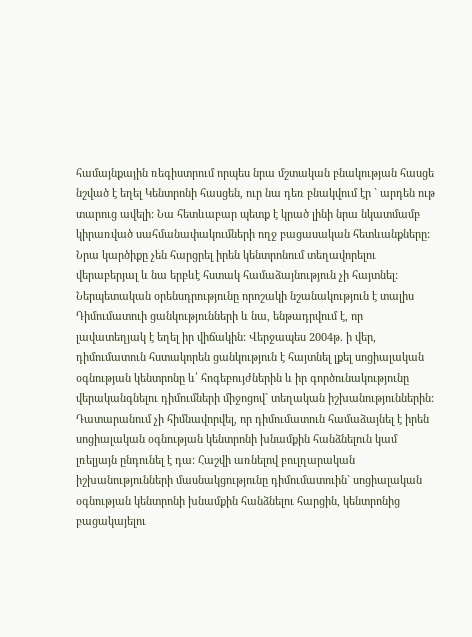համայնքային ռեգիստրում որպես նրա մշտական բնակության հասցե նշված է եղել Կենտրոնի հասցեն, ուր նա դեռ բնակվում էր ` արդեն ութ տարուց ավելի: Նա հետևաբար պետք է կրած լինի նրա նկատմամբ կիրառված սահմանափակումների ողջ բացասական հետևանքները: Նրա կարծիքը չեն հարցրել իրեն կենտրոնում տեղավորելու վերաբերյալ և նա երբևէ հստակ համաձայնություն չի հայտնել: Ներպետական օրենսդրությունը որոշակի նշանակություն է տալիս Դիմումատուի ցանկությունների և նա, ենթադրվում է, որ լավատեղյակ է եղել իր վիճակին: Վերջապես 2004թ. ի վեր, դիմումատուն հստակորեն ցանկություն է հայտնել լքել սոցիալական օգնության կենտրոնը և՛ հոգեբույժներին և իր գործունակությունը վերականգնելու դիմումների միջոցով` տեղական իշխանություններին: Դատարանում չի հիմնավորվել, որ դիմումատուն համաձայնել է իրեն սոցիալական օգնության կենտրոնի խնամքին հանձնելուն կամ լռելյայն ընդունել է դա: Հաշվի առնելով բուլղարական իշխանությունների մասնակցությունը դիմումատուին` սոցիալական օգնության կենտրոնի խնամքին հանձնելու հարցին, կենտրոնից բացակայելու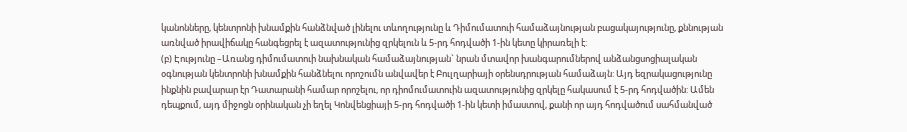կանոնները, կենտրոնի խնամքին հանձնված լինելու տևողությունը և Դիմումատուի համաձայնության բացակայությունը, քննության առնված իրավիճակը հանգեցրել է ազատությունից զրկելուն և 5-րդ հոդվածի 1-ին կետը կիրառելի է:
(բ) Էությունը –Առանց դիմումատուի նախնական համաձայնության` նրան մտավոր խանգարումներով անձանցսոցիալական օգնության կենտրոնի խնամքին հանձնելու որոշումն անվավեր է Բուլղարիայի օրենսդրության համաձայն: Այդ եզրակացությունը ինքնին բավարար էր Դատարանի համար որոշելու, որ դիոմումատուին ազատությունից զրկելը հակասում է 5-րդ հոդվածին: Ամեն դեպքում, այդ միջոցն օրինական չի եղել Կոնվենցիայի 5-րդ հոդվածի 1-ին կետի իմաստով, քանի որ այդ հոդվածում սահմանված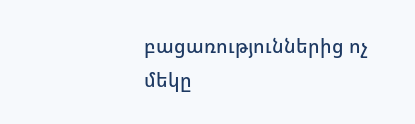բացառություններից ոչ մեկը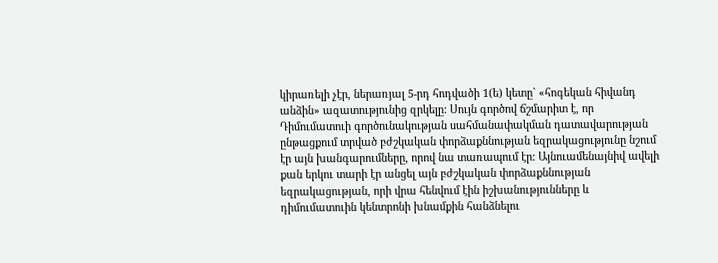կիրառելի չէր, ներառյալ 5-րդ հոդվածի 1(ե) կետը` «հոգեկան հիվանդ անձին» ազատությունից զրկելը: Սույն գործով ճշմարիտ է, որ Դիմումատուի գործունակության սահմանափակման դատավարության ընթացքում տրված բժշկական փորձաքննության եզրակացությունը նշում էր այն խանգարումները, որով նա տառապում էր: Այնուամենայնիվ ավելի քան երկու տարի էր անցել այն բժշկական փորձաքննության եզրակացության, որի վրա հենվում էին իշխանությունները և դիմումատուին կենտրոնի խնամքին հանձնելու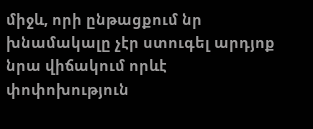միջև, որի ընթացքում նր խնամակալը չէր ստուգել արդյոք նրա վիճակում որևէ փոփոխություն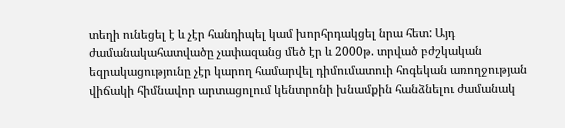տեղի ունեցել է և չէր հանդիպել կամ խորհրդակցել նրա հետ: Այդ ժամանակահատվածը չափազանց մեծ էր և 2000թ. տրված բժշկական եզրակացությունը չէր կարող համարվել դիմումատուի հոգեկան առողջության վիճակի հիմնավոր արտացոլում կենտրոնի խնամքին հանձնելու ժամանակ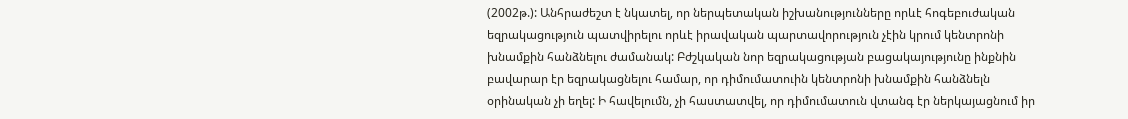(2002թ.): Անհրաժեշտ է նկատել, որ ներպետական իշխանությունները որևէ հոգեբուժական եզրակացություն պատվիրելու որևէ իրավական պարտավորություն չէին կրում կենտրոնի խնամքին հանձնելու ժամանակ: Բժշկական նոր եզրակացության բացակայությունը ինքնին բավարար էր եզրակացնելու համար, որ դիմումատուին կենտրոնի խնամքին հանձնելն օրինական չի եղել: Ի հավելումն, չի հաստատվել, որ դիմումատուն վտանգ էր ներկայացնում իր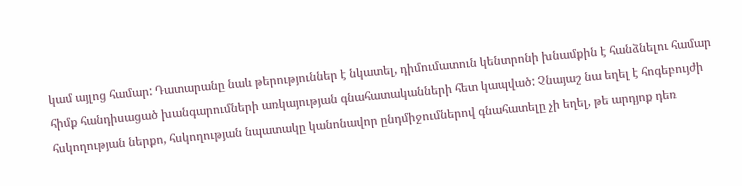կամ այլոց համար: Դատարանը նաև թերություններ է նկատել, դիմումատուն կենտրոնի խնամքին է հանձնելու համար հիմք հանդիսացած խանգարումների առկայության գնահատականների հետ կապված: Չնայաշ նա եղել է հոգեբույժի հսկողության ներքո, հսկողության նպատակը կանոնավոր ընդմիջումներով գնահատելը չի եղել, թե արդյոք դեռ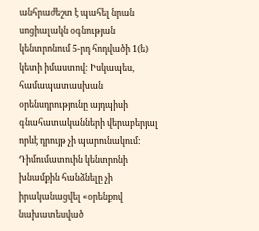անհրաժեշտ է պահել նրան սոցիալակն օգնության կենտրոնում 5-րդ հոդվածի 1(ե) կետի իմաստով: Իսկապես, համապատասխան օրենսդրությունը այդպիսի գնահատականների վերաբերյալ որևէ դրույթ չի պարունակում: Դիմումատուին կենտրոնի խնամքին հանձնելը չի իրականացվել «օրենքով նախատեսված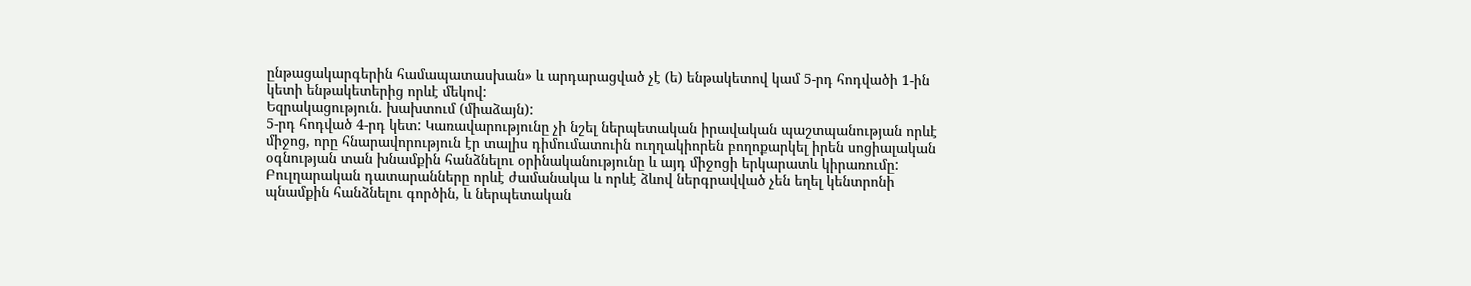ընթացակարգերին համապատասխան» և արդարացված չէ (ե) ենթակետով կամ 5-րդ հոդվածի 1-ին կետի ենթակետերից որևէ մեկով:
Եզրակացություն. խախտում (միաձայն):
5-րդ հոդված 4-րդ կետ: Կառավարությունը չի նշել ներպետական իրավական պաշտպանության որևէ միջոց, որը հնարավորություն էր տալիս դիմումատուին ուղղակիորեն բողոքարկել իրեն սոցիալական օգնության տան խնամքին հանձնելու օրինականությունը և այդ միջոցի երկարատև կիրառումը: Բուլղարական դատարանները որևէ ժամանակա և որևէ ձևով ներգրավված չեն եղել կենտրոնի պնամքին հանձնելու գործին, և ներպետական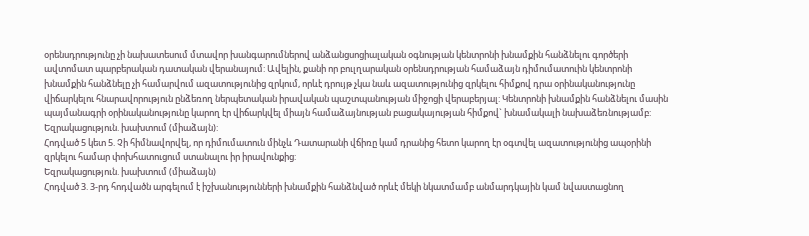օրենսդրությունը չի նախատեսում մտավոր խանգարումներով անձանցսոցիալական օգնության կենտրոնի խնամքին հանձնելու գործերի ավտոմատ պարբերական դատական վերանայում: Ավելին, քանի որ բուլղարական օրենսդրության համաձայն դիմումատուին կենտրոնի խնամքին հանձնելը չի համարվում ազատությունից զրկում, որևէ դրույթ չկա նաև ազատությունից զրկելու հիմքով դրա օրինականությունը վիճարկելու հնարավորություն ընձեռող ներպետական իրավական պաշտպանության միջոցի վերաբերյալ: Կենտրոնի խնամքին հանձնելու մասին պայմանագրի օրինականությունը կարող էր վիճարկվել միայն համաձայնության բացակայության հիմքով` խնամակալի նախաձեռնությամբ:
Եզրակացություն. խախտում (միաձայն):
Հոդված 5 կետ 5. Չի հիմնավորվել, որ դիմումատուն մինչև Դատարանի վճիռը կամ դրանից հետո կարող էր օգտվել ազատությունից ապօրինի զրկելու համար փոխհատուցում ստանալու իր իրավունքից:
Եզրակացություն. խախտում (միաձայն)
Հոդված 3. 3-րդ հոդվածն արգելում է իշխանությունների խնամքին հանձնված որևէ մեկի նկատմամբ անմարդկային կամ նվաստացնող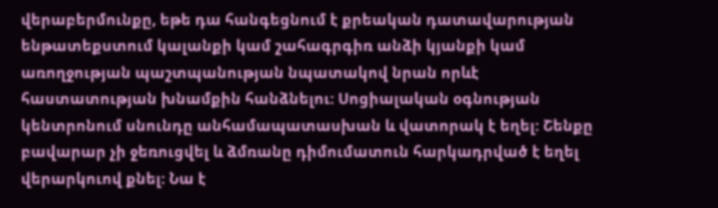վերաբերմունքը, եթե դա հանգեցնում է քրեական դատավարության ենթատեքստում կալանքի կամ շահագրգիռ անձի կյանքի կամ առողջության պաշտպանության նպատակով նրան որևէ հաստատության խնամքին հանձնելու: Սոցիալական օգնության կենտրոնում սնունդը անհամապատասխան և վատորակ է եղել: Շենքը բավարար չի ջեռուցվել և ձմռանը դիմումատուն հարկադրված է եղել վերարկուով քնել: Նա է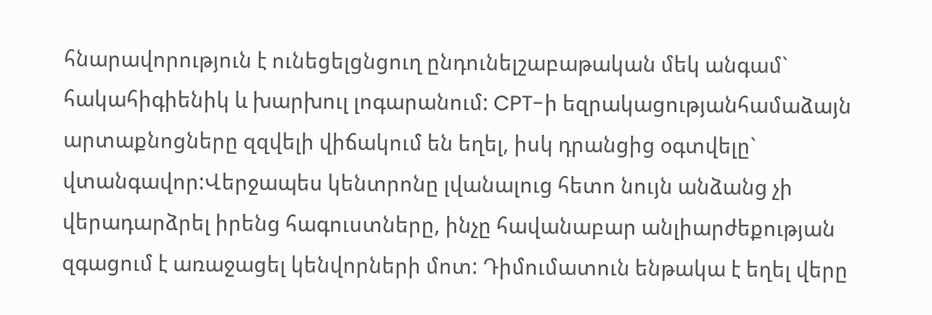հնարավորություն է ունեցելցնցուղ ընդունելշաբաթական մեկ անգամ` հակահիգիենիկ և խարխուլ լոգարանում: CPT-ի եզրակացությանհամաձայն արտաքնոցները զզվելի վիճակում են եղել, իսկ դրանցից օգտվելը` վտանգավոր:Վերջապես կենտրոնը լվանալուց հետո նույն անձանց չի վերադարձրել իրենց հագուստները, ինչը հավանաբար անլիարժեքության զգացում է առաջացել կենվորների մոտ: Դիմումատուն ենթակա է եղել վերը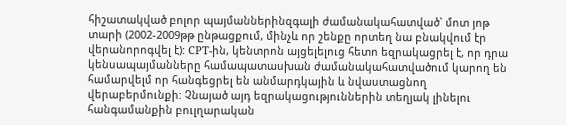հիշատակված բոլոր պայմաններինզգալի ժամանակահատված` մոտ յոթ տարի (2002-2009թթ ընթացքում, մինչև որ շենքը որտեղ նա բնակվում էր վերանորոգվել է): CPT-ին, կենտրոն այցելելուց հետո եզրակացրել է, որ դրա կենսապայմանները համապատասխան ժամանակահատվածում կարող են համարվելմ որ հանգեցրել են անմարդկային և նվաստացնող վերաբերմունքի: Չնայած այդ եզրակացություններին տեղյակ լինելու հանգամանքին բուլղարական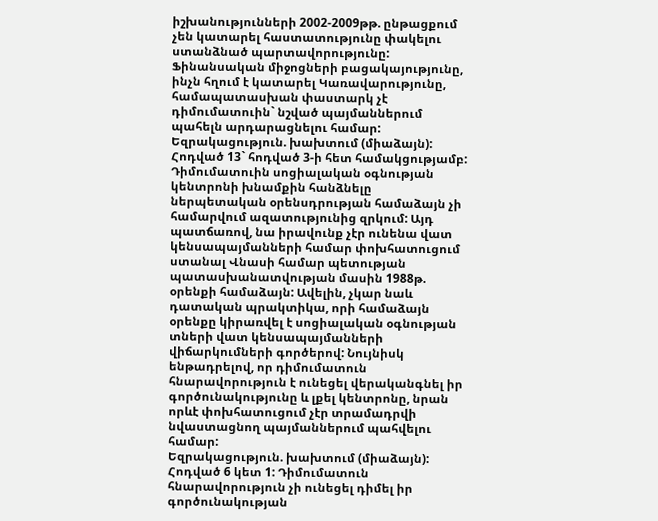իշխանությունների 2002-2009թթ. ընթացքում չեն կատարել հաստատությունը փակելու ստանձնած պարտավորությունը: Ֆինանսական միջոցների բացակայությունը, ինչն հղում է կատարել Կառավարությունը, համապատասխան փաստարկ չէ դիմումատուին` նշված պայմաններում պահելն արդարացնելու համար:
Եզրակացություն. խախտում (միաձայն):
Հոդված 13` հոդված 3-ի հետ համակցությամբ: Դիմումատուին սոցիալական օգնության կենտրոնի խնամքին հանձնելը ներպետական օրենսդրության համաձայն չի համարվում ազատությունից զրկում: Այդ պատճառով, նա իրավունք չէր ունենա վատ կենսապայմանների համար փոխհատուցում ստանալ Վնասի համար պետության պատասխանատվության մասին 1988թ. օրենքի համաձայն: Ավելին, չկար նաև դատական պրակտիկա, որի համաձայն օրենքը կիրառվել է սոցիալական օգնության տների վատ կենսապայմանների վիճարկումների գործերով: Նույնիսկ ենթադրելով, որ դիմումատուն հնարավորություն է ունեցել վերականգնել իր գործունակությունը և լքել կենտրոնը, նրան որևէ փոխհատուցում չէր տրամադրվի նվաստացնող պայմաններում պահվելու համար:
Եզրակացություն. խախտում (միաձայն):
Հոդված 6 կետ 1: Դիմումատուն հնարավորություն չի ունեցել դիմել իր գործունակության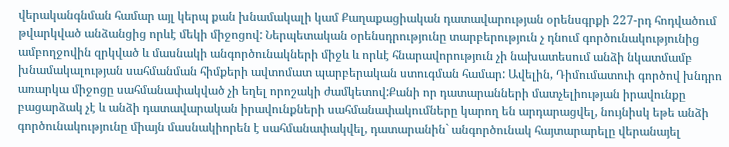վերականգնման համար այլ կերպ քան խնամակալի կամ Քաղաքացիական դատավարության օրենսգրքի 227-րդ հոդվածում թվարկված անձանցից որևէ մեկի միջոցով: Ներպետական օրենսդրությունը տարբերություն չ դնում գործունակությունից ամբողջովին զրկված և մասնակի անգործունակների միջև և որևէ հնարավորություն չի նախատեսում անձի նկատմամբ խնամակալության սահմանման հիմքերի ավտոմատ պարբերական ստուգման համար: Ավելին, Դիմումատուի գործով խնդրո առարկա միջոցը սահմանափակված չի եղել որոշակի ժամկետով:Քանի որ դատարանների մատչելիության իրավունքը բացարձակ չէ և անձի դատավարական իրավունքների սահմանափակումները կարող են արդարացվել, նույնիսկ եթե անձի գործունակությունը միայն մասնակիորեն է սահմանափակվել, դատարանին` անգործունակ հայտարարելը վերանայել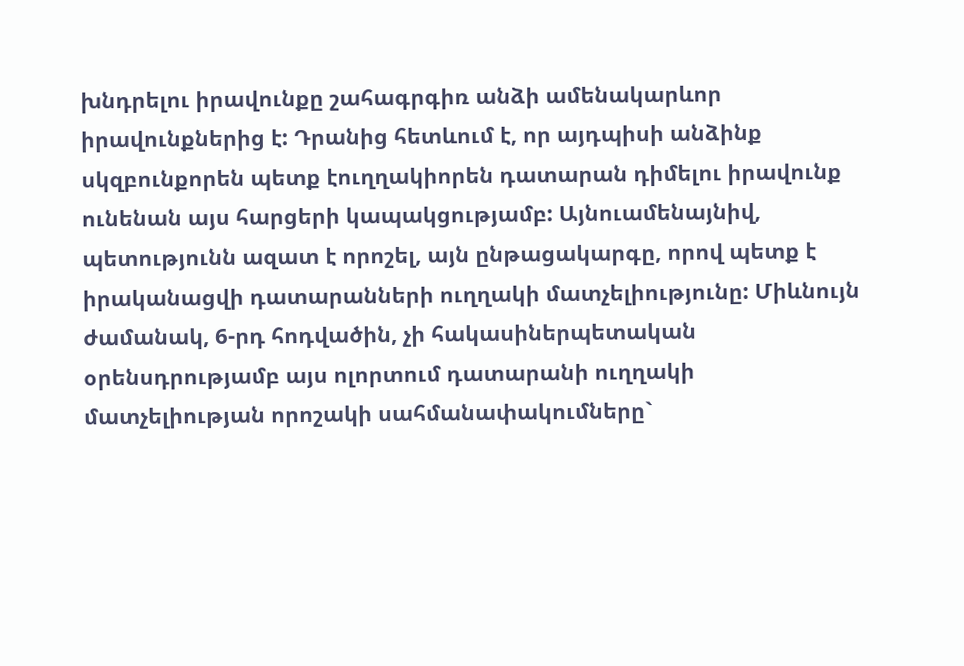խնդրելու իրավունքը շահագրգիռ անձի ամենակարևոր իրավունքներից է: Դրանից հետևում է, որ այդպիսի անձինք սկզբունքորեն պետք էուղղակիորեն դատարան դիմելու իրավունք ունենան այս հարցերի կապակցությամբ: Այնուամենայնիվ, պետությունն ազատ է որոշել, այն ընթացակարգը, որով պետք է իրականացվի դատարանների ուղղակի մատչելիությունը: Միևնույն ժամանակ, 6-րդ հոդվածին, չի հակասիներպետական օրենսդրությամբ այս ոլորտում դատարանի ուղղակի մատչելիության որոշակի սահմանափակումները`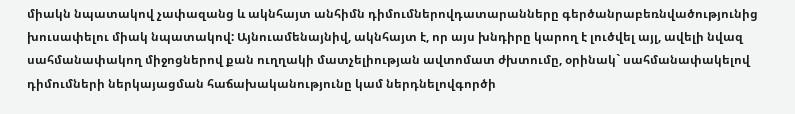միակն նպատակով չափազանց և ակնհայտ անհիմն դիմումներովդատարանները գերծանրաբեռնվածությունից խուսափելու միակ նպատակով: Այնուամենայնիվ, ակնհայտ է, որ այս խնդիրը կարող է լուծվել այլ, ավելի նվազ սահմանափակող միջոցներով քան ուղղակի մատչելիության ավտոմատ ժխտումը, օրինակ` սահմանափակելով դիմումների ներկայացման հաճախականությունը կամ ներդնելովգործի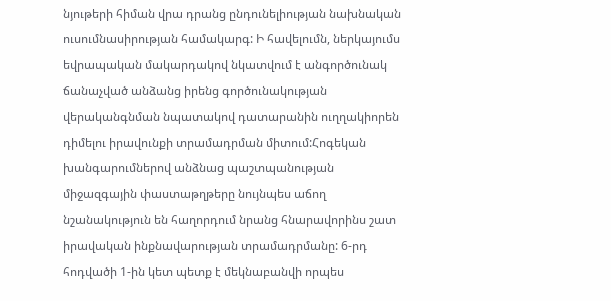նյութերի հիման վրա դրանց ընդունելիության նախնական ուսումնասիրության համակարգ: Ի հավելումն, ներկայումս եվրապական մակարդակով նկատվում է անգործունակ ճանաչված անձանց իրենց գործունակության վերականգնման նպատակով դատարանին ուղղակիորեն դիմելու իրավունքի տրամադրման միտում:Հոգեկան խանգարումներով անձնաց պաշտպանության միջազգային փաստաթղթերը նույնպես աճող նշանակություն են հաղորդում նրանց հնարավորինս շատ իրավական ինքնավարության տրամադրմանը: 6-րդ հոդվածի 1-ին կետ պետք է մեկնաբանվի որպես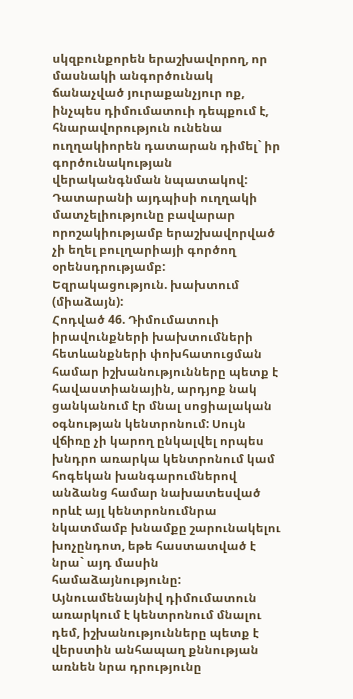սկզբունքորեն երաշխավորող, որ մասնակի անգործունակ ճանաչված յուրաքանչյուր ոք, ինչպես դիմումատուի դեպքում է, հնարավորություն ունենա ուղղակիորեն դատարան դիմել` իր գործունակության վերականգնման նպատակով: Դատարանի այդպիսի ուղղակի մատչելիությունը բավարար որոշակիությամբ երաշխավորված չի եղել բուլղարիայի գործող օրենսդրությամբ:
Եզրակացություն. խախտում (միաձայն):
Հոդված 46. Դիմումատուի իրավունքների խախտումների հետևանքների փոխհատուցման համար իշխանությունները պետք է հավաստիանային, արդյոք նակ ցանկանում էր մնալ սոցիալական օգնության կենտրոնում: Սույն վճիռը չի կարող ընկալվել որպես խնդրո առարկա կենտրոնում կամ հոգեկան խանգարումներով անձանց համար նախատեսված որևէ այլ կենտրոնումնրա նկատմամբ խնամքը շարունակելու խոչընդոտ, եթե հաստատված է նրա` այդ մասին համաձայնությունը: Այնուամենայնիվ դիմումատուն առարկում է կենտրոնում մնալու դեմ, իշխանությունները պետք է վերստին անհապաղ քննության առնեն նրա դրությունը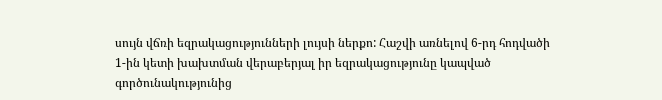սույն վճռի եզրակացությունների լույսի ներքո: Հաշվի առնելով 6-րդ հոդվածի 1-ին կետի խախտման վերաբերյալ իր եզրակացությունը կապված գործունակությունից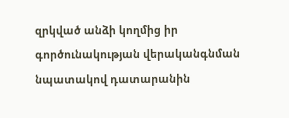զրկված անձի կողմից իր գործունակության վերականգնման նպատակով դատարանին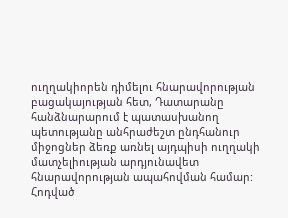ուղղակիորեն դիմելու հնարավորության բացակայության հետ, Դատարանը հանձնարարում է պատասխանող պետությանը անհրաժեշտ ընդհանուր միջոցներ ձեռք առնել այդպիսի ուղղակի մատչելիության արդյունավետ հնարավորության ապահովման համար:
Հոդված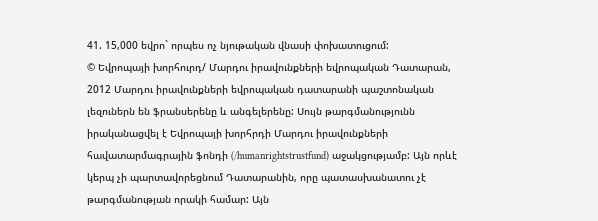41. 15,000 եվրո` որպես ոչ նյութական վնասի փոխատուցում:
© Եվրոպայի խորհուրդ/ Մարդու իրավունքների եվրոպական Դատարան, 2012 Մարդու իրավունքների եվրոպական դատարանի պաշտոնական լեզուներն են ֆրանսերենը և անգելերենը: Սույն թարգմանությունն իրականացվել է Եվրոպայի խորհրդի Մարդու իրավունքների հավատարմագրային ֆոնդի (/humanrightstrustfund) աջակցությամբ: Այն որևէ կերպ չի պարտավորեցնում Դատարանին, որը պատասխանատու չէ թարգմանության որակի համար: Այն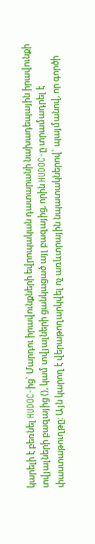կարելի է բեռնել HUDOC-ից` Մարդու իրավունքների եվրոպական դատարանի նախադեպային իրավունքի տվյալների բազայից (), կամ տվյալների ցանկացած այլ բազայից, որին HUDOC-ը տրամադրել է փաստաթուղթը: Այն կարող է վերաթողարկվել ոչ առևտրային նպատակներով` պայմանով, որ գործի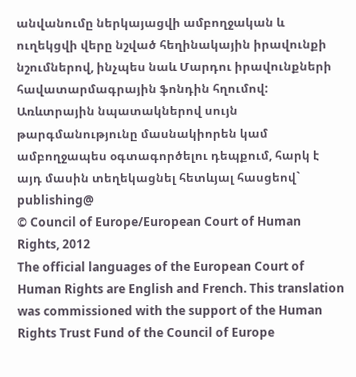անվանումը ներկայացվի ամբողջական և ուղեկցվի վերը նշված հեղինակային իրավունքի նշումներով, ինչպես նաև Մարդու իրավունքների հավատարմագրային ֆոնդին հղումով: Առևտրային նպատակներով սույն թարգմանությունը մասնակիորեն կամ ամբողջապես օգտագործելու դեպքում, հարկ է այդ մասին տեղեկացնել հետևյալ հասցեով` publishing@
© Council of Europe/European Court of Human Rights, 2012
The official languages of the European Court of Human Rights are English and French. This translation was commissioned with the support of the Human Rights Trust Fund of the Council of Europe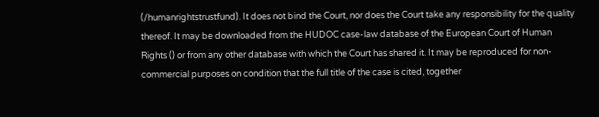(/humanrightstrustfund). It does not bind the Court, nor does the Court take any responsibility for the quality thereof. It may be downloaded from the HUDOC case-law database of the European Court of Human Rights () or from any other database with which the Court has shared it. It may be reproduced for non-commercial purposes on condition that the full title of the case is cited, together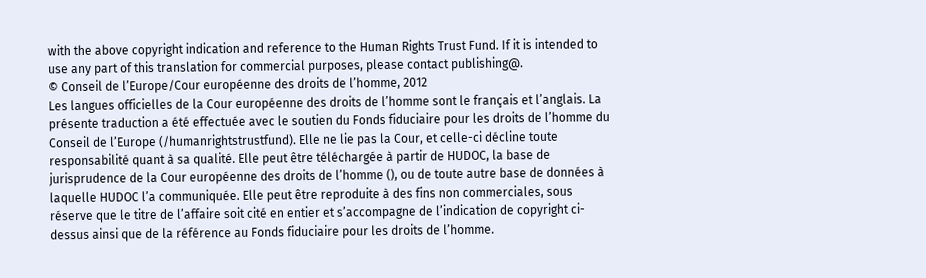with the above copyright indication and reference to the Human Rights Trust Fund. If it is intended to use any part of this translation for commercial purposes, please contact publishing@.
© Conseil de l’Europe/Cour européenne des droits de l’homme, 2012
Les langues officielles de la Cour européenne des droits de l’homme sont le français et l’anglais. La présente traduction a été effectuée avec le soutien du Fonds fiduciaire pour les droits de l’homme du Conseil de l’Europe (/humanrightstrustfund). Elle ne lie pas la Cour, et celle-ci décline toute responsabilité quant à sa qualité. Elle peut être téléchargée à partir de HUDOC, la base de jurisprudence de la Cour européenne des droits de l’homme (), ou de toute autre base de données à laquelle HUDOC l’a communiquée. Elle peut être reproduite à des fins non commerciales, sous réserve que le titre de l’affaire soit cité en entier et s’accompagne de l’indication de copyright ci-dessus ainsi que de la référence au Fonds fiduciaire pour les droits de l’homme.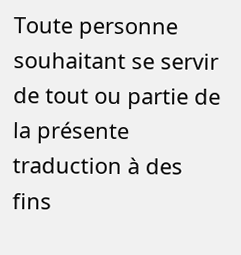Toute personne souhaitant se servir de tout ou partie de la présente traduction à des fins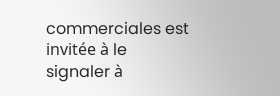commerciales est invitée à le signaler à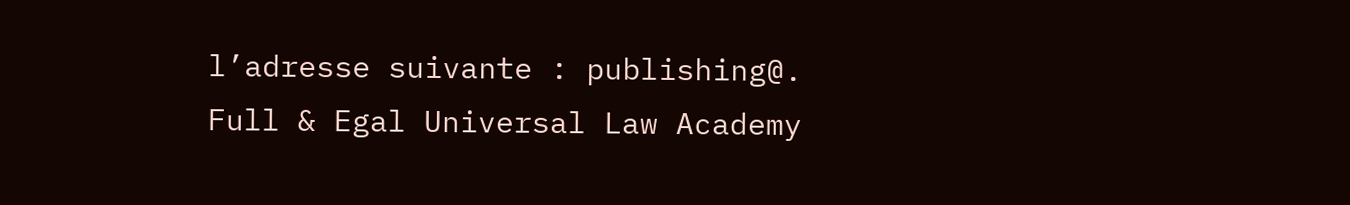l’adresse suivante : publishing@.
Full & Egal Universal Law Academy